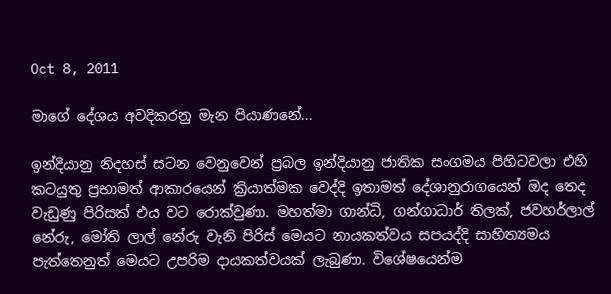Oct 8, 2011

මාගේ දේශය අවදිකරනු මැන පියාණනේ...

ඉන්දියානු නිදහස් සටන වෙනුවෙන් ප්‍රබල ඉන්දියානු ජාතික සංගමය පිහිටවලා එහි කටයුතු ප්‍රභාමත් ආකාරයෙන් ක්‍රියාත්මක වෙද්දි ඉතාමත් දේශානුරාගයෙන් ඔද තෙද වැඩුණු පිරිසක් එය වට රොක්වුණා. මහත්මා ගාන්ධි, ගන්ගාධාර් තිලක්, ජවහර්ලාල් නේරු, මෝති ලාල් නේරු වැනි පිරිස් මෙයට නායකත්වය සපයද්දි සාහිත්‍යමය පැත්තෙනුත් මෙයට උපරිම දායකත්වයක් ලැබුණා. විශේෂයෙන්ම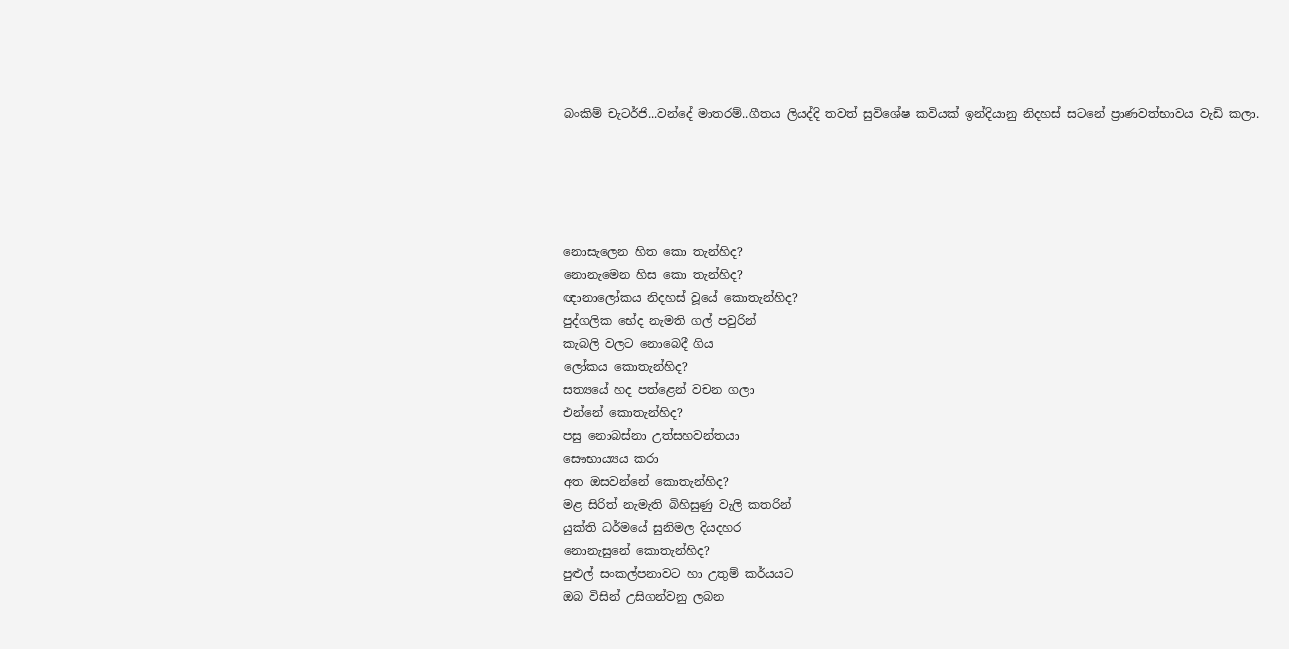බංකිම් චැටර්ජි...වන්දේ මාතරම්..ගීතය ලියද්දි තවත් සුවිශේෂ කවියක් ඉන්දියානු නිදහස් සටනේ ප්‍රාණවත්භාවය වැඩි කලා.





නොසැලෙන හිත කො තැන්හිද?
නොනැමෙන හිස කො තැන්හිද?
ඥානාලෝකය නිදහස් වූයේ කොතැන්හිද?
පුද්ගලික භේද නැමති ගල් පවුරින්
කැබලි වලට නොබෙදී ගිය
ලෝකය කොතැන්හිද?
සත්‍යයේ හද පත්ළෙන් වචන ගලා
එන්නේ කොතැන්හිද?
පසු නොබස්නා උත්සහවන්තයා
සෞභාය්‍යය කරා
අත ඔසවන්නේ කොතැන්හිද?
මළ සිරිත් නැමැති බිහිසුණු වැලි කතරින්
යුක්ති ධර්මයේ සුනිමල දියදහර
නොනැසුනේ කොතැන්හිද?
පුළුල් සංකල්පනාවට හා උතුම් කර්යයට
ඔබ විසින් උසිගන්වනු ලබන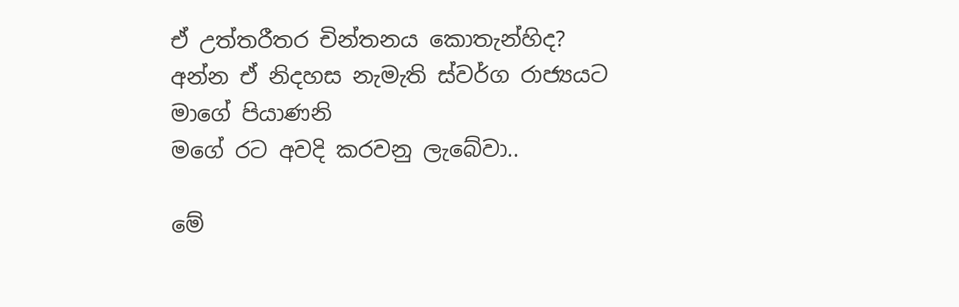ඒ උත්තරීතර චින්තනය කොතැන්හිද?
අන්න ඒ නිදහස නැමැති ස්වර්ග රාජ්‍යයට
මාගේ පියාණනි
මගේ රට අවදි කරවනු ලැබේවා..

මේ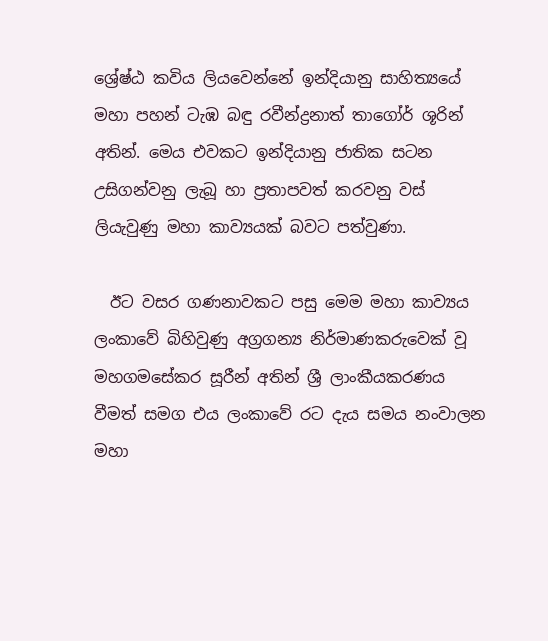ශ්‍රේෂ්ඨ කවිය ලියවෙන්නේ ඉන්දියානු සාහිත්‍යයේ මහා පහන් ටැඹ බඳු රවීන්ද්‍රනාත් තාගෝර් ශූරින් අතින්. මෙය එවකට ඉන්දියානු ජාතික සටන උසිගන්වනු ලැබූ හා ප්‍රතාපවත් කරවනු වස් ලියැවුණු මහා කාව්‍යයක් බවට පත්වුණා.

  ඊට වසර ගණනාවකට පසු මෙම මහා කාව්‍යය ලංකාවේ බිහිවුණු අග්‍රගන්‍ය නිර්මාණකරුවෙක් වූ මහගමසේකර සූරීන් අතින් ශ්‍රී ලාංකීයකරණය වීමත් සමග එය ලංකාවේ රට දැය සමය නංවාලන මහා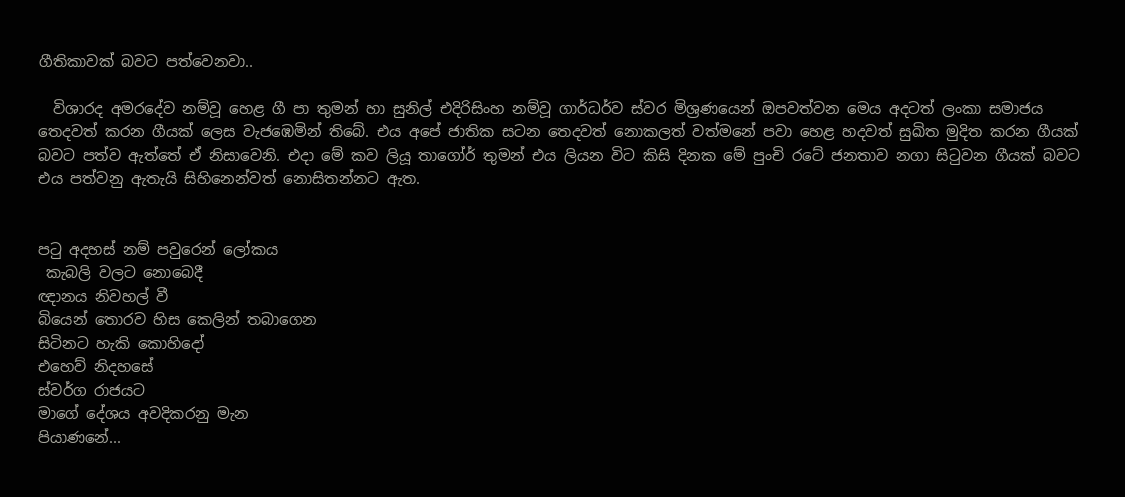ගීතිකාවක් බවට පත්වෙනවා..

  විශාරද අමරදේව නම්වූ හෙළ ගී පා තුමන් හා සුනිල් එදිරිසිංහ නම්වූ ගාර්ධර්ව ස්වර මිශ්‍රණයෙන් ඔපවත්වන මෙය අදටත් ලංකා සමාජය තෙදවත් කරන ගීයක් ලෙස වැජඹෙමින් තිබේ. එය අපේ ජාතික සටන තෙදවත් නොකලත් වත්මනේ පවා හෙළ හදවත් සුඛිත මුදිත කරන ගීයක් බවට පත්ව ඇත්තේ ඒ නිසාවෙනි. එදා මේ කව ලියූ තාගෝර් තුමන් එය ලියන විට කිසි දිනක මේ පුංචි රටේ ජනතාව නගා සිටුවන ගීයක් බවට එය පත්වනු ඇතැයි සිහිනෙන්වත් නොසිතන්නට ඇත.


පටු අදහස් නම් පවුරෙන් ලෝකය
 කැබලි වලට නොබෙදී
ඥානය නිවහල් වී
බියෙන් තොරව හිස කෙලින් තබාගෙන
සිටිනට හැකි කොහිදෝ
එහෙව් නිදහසේ
ස්වර්ග රාජයට
මාගේ දේශය අවදිකරනු මැන
පියාණනේ...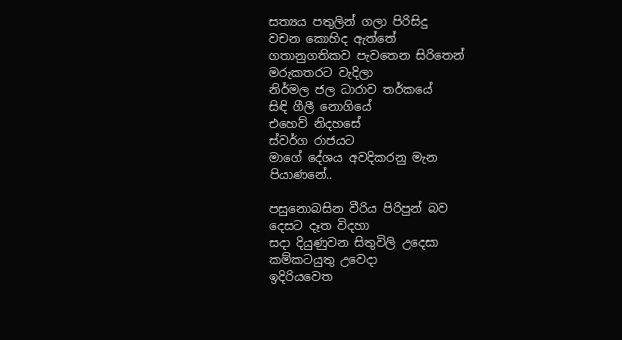සත්‍යය පතුලින් ගලා පිරිසිදු
වචන කොහිද ඇත්තේ
ගතානුගතිකව පැවතෙන සිරිතෙන්
මරුකතරට වැදිලා
නිර්මල ජල ධාරාව තර්කයේ
සිඳි ගීලී නොගියේ
එහෙව් නිදහසේ
ස්වර්ග රාජයට
මාගේ දේශය අවදිකරනු මැන
පියාණනේ..

පසුනොබසින වීරිය පිරිපුන් බව
දෙසට දෑත විදහා
සදා දියුණුවන සිතුවිලි උදෙසා
කම්කටයුතු උවෙදා
ඉදිරියවෙත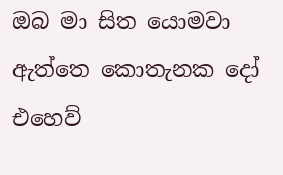ඔබ මා සිත යොමවා
ඇත්තෙ කොතැනක දෝ
එහෙව්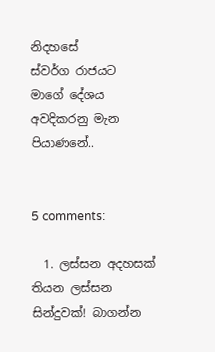නිදහසේ
ස්වර්ග රාජයට
මාගේ දේශය අවදිකරනු මැන
පියාණනේ..


5 comments:

  1. ලස්සන අදහසක් තියන ලස්සන සින්දුවක්! බාගන්න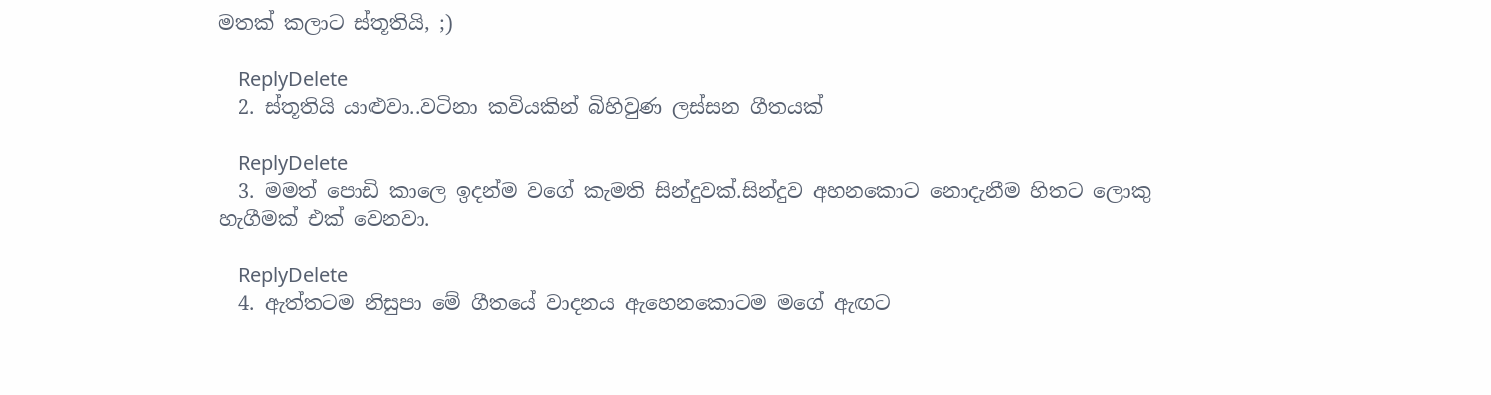මතක් කලාට ස්තූතියි, ;)

    ReplyDelete
  2. ස්තූතියි යාළුවා..වටිනා කවියකින් බිහිවුණ ලස්සන ගීතයක්

    ReplyDelete
  3. මමත් පොඩි කාලෙ ඉදන්ම වගේ කැමති සින්දුවක්.සින්දුව අහනකොට නොදැනීම හිතට ලොකු හැගීමක් එක් වෙනවා.

    ReplyDelete
  4. ඇත්තටම නිසුපා මේ ගීතයේ වාදනය ඇහෙනකොටම මගේ ඇඟට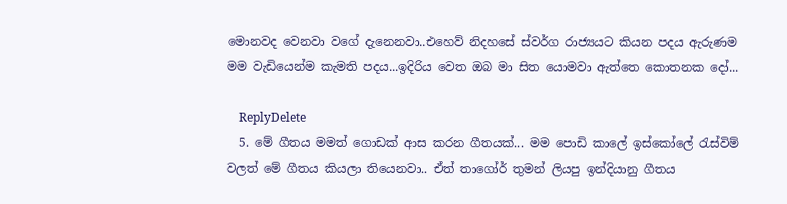මොනවද වෙනවා වගේ දැනෙනවා..එහෙව් නිදහසේ ස්වර්ග රාජ්‍යයට කියන පදය ඇරුණම මම වැඩියෙන්ම කැමති පදය...ඉදිරිය වෙත ඔබ මා සිත යොමවා ඇත්තෙ කොතනක දෝ...

    ReplyDelete
  5. මේ ගීතය මමත් ගොඩක් ආස කරන ගීතයක්... මම පොඩි කාලේ ඉස්කෝලේ රැස්විම් වලත් මේ ගීතය කියලා තියෙනවා.. ඒත් තාගෝර් තුමන් ලියපු ඉන්දියානු ගීතය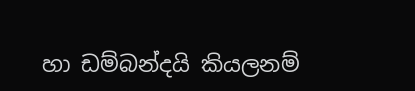හා ඩම්බන්දයි කියලනම්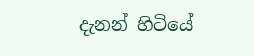දැනන් හිටියේ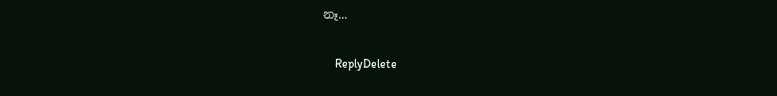නෑ...

    ReplyDelete